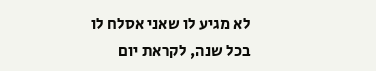לא מגיע לו שאני אסלח לו
בכל שנה, לקראת יום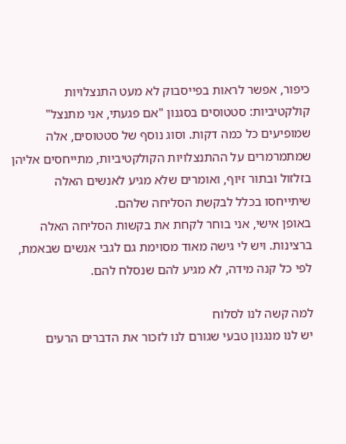כיפור, אפשר לראות בפייסבוק לא מעט התנצלויות קולקטיביות: סטטוסים בסגנון "אם פגעתי, אני מתנצל" שמופיעים כל כמה דקות. וסוג נוסף של סטטוסים, אלה שמתמרמרים על ההתנצלויות הקולקטיביות, מתייחסים אליהן בזלזול ובתור זיוף, ואומרים שלא מגיע לאנשים האלה שיתייחסו בכלל לבקשת הסליחה שלהם.
באופן אישי, אני בוחר לקחת את בקשות הסליחה האלה ברצינות. ויש לי גישה מאוד מסוימת גם לגבי אנשים שבאמת, לפי כל קנה מידה, לא מגיע להם שנסלח להם.

למה קשה לנו לסלוח
יש לנו מנגנון טבעי שגורם לנו לזכור את הדברים הרעים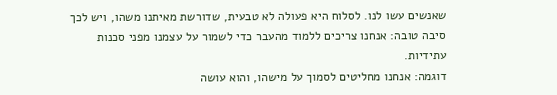שאנשים עשו לנו. לסלוח היא פעולה לא טבעית, שדורשת מאיתנו משהו, ויש לכך סיבה טובה: אנחנו צריכים ללמוד מהעבר כדי לשמור על עצמנו מפני סכנות עתידיות.
דוגמה: אנחנו מחליטים לסמוך על מישהו, והוא עושה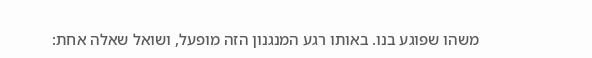משהו שפוגע בנו. באותו רגע המנגנון הזה מופעל, ושואל שאלה אחת: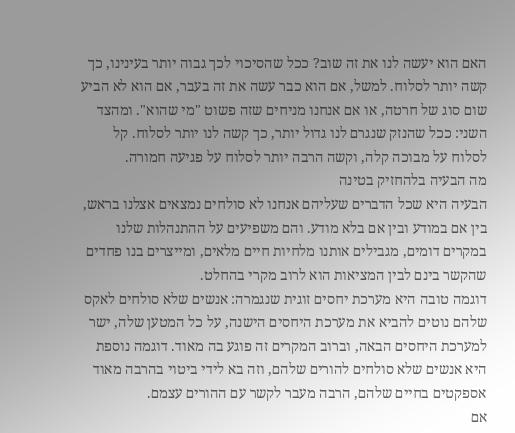האם הוא יעשה לנו את זה שוב? ככל שהסיכוי לכך גבוה יותר בעינינו, כך קשה יותר לסלוח. למשל, אם הוא כבר עשה את זה בעבר, אם הוא לא הביע שום סוג של חרטה, או אם אנחנו מניחים שזה פשוט "מי שהוא". ומהצד השני: ככל שהנזק שנגרם לנו גדול יותר, כך קשה לנו יותר לסלוח. קל לסלוח על מבוכה קלה, וקשה הרבה יותר לסלוח על פגיעה חמורה.
מה הבעיה בלהחזיק בטינה
הבעיה היא שכל הדברים שעליהם אנחנו לא סולחים נמצאים אצלנו בראש, בין אם במודע ובין אם בלא מודע. והם משפיעים על ההתנהלות שלנו במקרים דומים, מגבילים אותנו מלחיות חיים מלאים, ומייצרים בנו פחדים שהקשר בינם לבין המציאות הוא לרוב מקרי בהחלט.
דוגמה טובה היא מערכת יחסים זוגית שנגמרה: אנשים שלא סולחים לאקס שלהם נוטים להביא את מערכת היחסים הישנה, על כל המטען שלה, ישר למערכת היחסים הבאה, וברוב המקרים זה פוגע בה מאוד. דוגמה נוספת היא אנשים שלא סולחים להורים שלהם, וזה בא לידי ביטוי בהרבה מאוד אספקטים בחיים שלהם, הרבה מעבר לקשר עם ההורים עצמם.
אם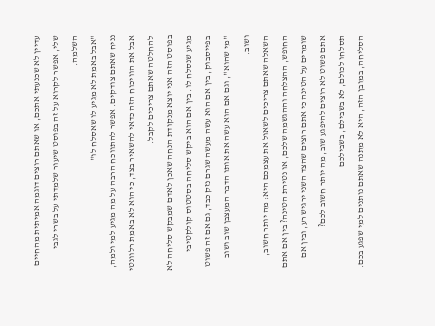עדיין לא שכנעתי אתכם, או שאתם רוצים דוגמה אמיתית מהחיים שלי, אפשר לקרוא על זה בפוסט שיעור שלמדתי על בשרי לגבי השלמה.
"אבל באמת לא מגיע לו שאסלח לו"
נניח שאתם צודקים. אפשר להתווכח הרבה על מה מגיע למי ולמה, אבל את הוויכוח הזה כדאי להשאיר בצד, כי הוא לא באמת רלוונטי להחלטה שאתם צריכים לקבל.
בפוסט הזה אני יוצא מנקודת הנחה שאכן לאדם שמבקש סליחה לא מגיע שנסלח לו. בין אם הוא ביקש סליחה בסטטוס קולקטיבי בפייסבוק, בין אם הוא עשה מעשה שגרם נזק כבד, גם אם זה פשוט "מי שהוא", וגם אם הוא עשה את אותו הדבר המעצבן שוב ושוב ושוב.
השאלה שאתם צריכים לשאול את עצמכם היא: מה יותר חשוב, החופש, ההצלחה וההגשמה שלכם, או נטירת הטינה? בין אם אתם שומרים על הטינה כי אתם רוצים שהצד השני ירגיש רע, ובין אם אתם פשוט לא רוצים להיפגע שוב, מה יותר חשוב לכם?
תסלחו לכולם, לא בשבילם, בשבילכם
הסליחה, במובן הזה, היא לא מתנה שאתם נותנים למי שפגע בכם.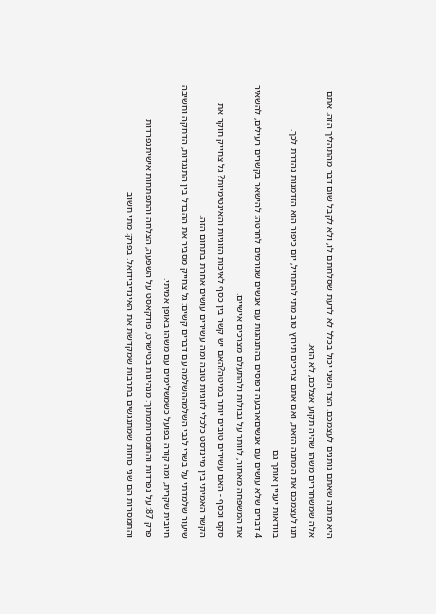היא מתנה שאתם נותנים לעצמכם. הצד השני יכול בכלל לא לדעת שסלחתם לו, ולא לקבל שום דבר מהתהליך הזה. אתם אלה שמשחררים משהו שהיה תקוע אצלכם, לא הוא.
תנו לעצמכם את המתנה הזאת, ואם אתם צריכים תירוץ טוב מתי להתחיל, יום כיפור הוא הזדמנות נהדרת לכך.
בוודאות יעניין אותך גם
4 דברים שלא עושים עם אנשיםארבעה דפוסים בהתנהגות עם אנשים שגורמים לחרטה: להישאר בקשרים רעילים, להשאיר את המשפחה מאחור, לוותר על גבולות ולהתעלם מצרכים אישיים.
סקס וכסף - האם עשירים טובים יותר במיטה?האם יש קשר בין כסף לאיכות הזוגיות והאינטימיות? גל צחייק חוקר את הקשר האמיתי בין מיינדסט כלכלי לזוגיות טובה ומה עשירים עושים אחרת בתחום הזה.
שיעור שלמדתי על בשרי לגבי השלמההשלמה עם דברים קשים: גל צחייק מסביר את ההבדל בין התנגדות, הדחקה וחשיבה חיובית שקרית, ומה קורה בפועל כשמשלימים עם משהו באופן אמיתי.
פרק 87: על נפרדות והתמסרותמתוך: מנהיגות בטישרט, פודקאסט על השפעה, הצלחה והתפתחות אישיתנפרדות והתמסרות הם שני כוחות שמתנגשים בתרבות שמקדשת את האינדיבידואל. בפרק: מתי חשוב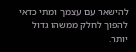להישאר עם עצמך ומתי כדאי להפוך לחלק ממשהו גדול יותר.